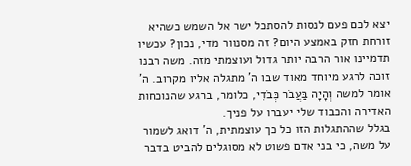יצא לכם פעם לנסות להסתכל ישר אל השמש כשהיא זורחת חזק באמצע היום? זה מסנוור מדי, נכון? עכשיו תדמיינו אור הרבה יותר גדול ועוצמתי מזה. משה רבנו זוכה לרגע מיוחד מאוד שבו ה' מתגלה אליו מקרוב. ה' אומר למשה וְהָיָה בַּעֲבֹר כְּבֹדִי, כלומר, ברגע שהנוכחות האדירה והכבוד שלי יעברו על פניך.
בגלל שההתגלות הזו כל כך עוצמתית, ה' דואג לשמור על משה, כי בני אדם פשוט לא מסוגלים להביט בדבר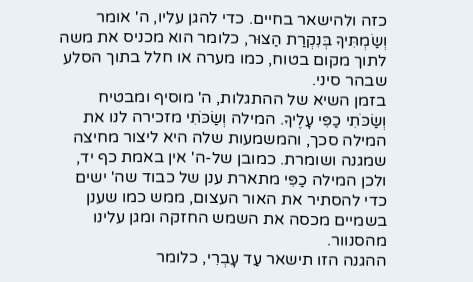כזה ולהישאר בחיים. כדי להגן עליו, ה' אומר וְשַׂמְתִּיךָ בְּנִקְרַת הַצּוּר, כלומר הוא מכניס את משה לתוך מקום בטוח, כמו מערה או חלל בתוך הסלע שבהר סיני.
בזמן השיא של ההתגלות, ה' מוסיף ומבטיח וְשַׂכֹּתִי כַפִּי עָלֶיךָ. המילה וְשַׂכֹּתִי מזכירה לנו את המילה סכך, והמשמעות שלה היא ליצור מחיצה שמגנה ושומרת. כמובן של-ה' אין באמת כף יד, ולכן המילה כַפִּי מתארת ענן של כבוד שה' ישים כדי להסתיר את האור העצום, ממש כמו שענן בשמיים מכסה את השמש החזקה ומגן עלינו מהסנוור.
ההגנה הזו תישאר עַד עָבְרִי, כלומר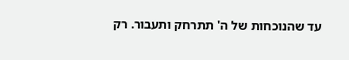עד שהנוכחות של ה' תתרחק ותעבור. רק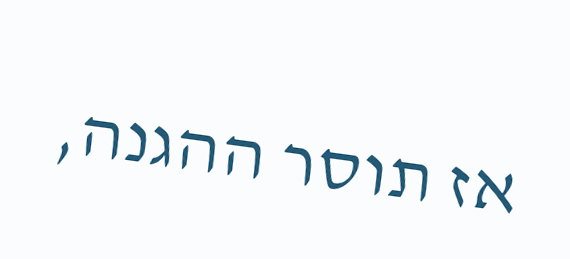אז תוסר ההגנה,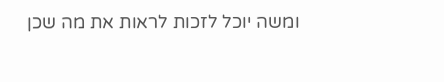ומשה יוכל לזכות לראות את מה שכן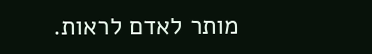מותר לאדם לראות.